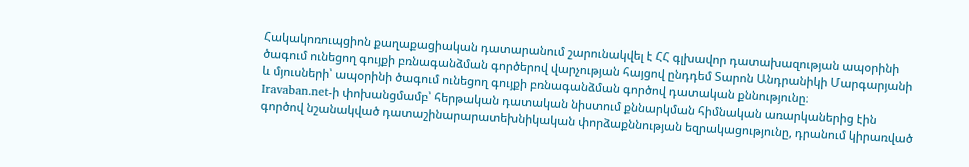Հակակոռուպցիոն քաղաքացիական դատարանում շարունակվել է ՀՀ գլխավոր դատախազության ապօրինի ծագում ունեցող գույքի բռնագանձման գործերով վարչության հայցով ընդդեմ Տարոն Անդրանիկի Մարգարյանի և մյուսների՝ ապօրինի ծագում ունեցող գույքի բռնագանձման գործով դատական քննությունը։
Iravaban.net-ի փոխանցմամբ՝ հերթական դատական նիստում քննարկման հիմնական առարկաներից էին գործով նշանակված դատաշինարարատեխնիկական փորձաքննության եզրակացությունը, դրանում կիրառված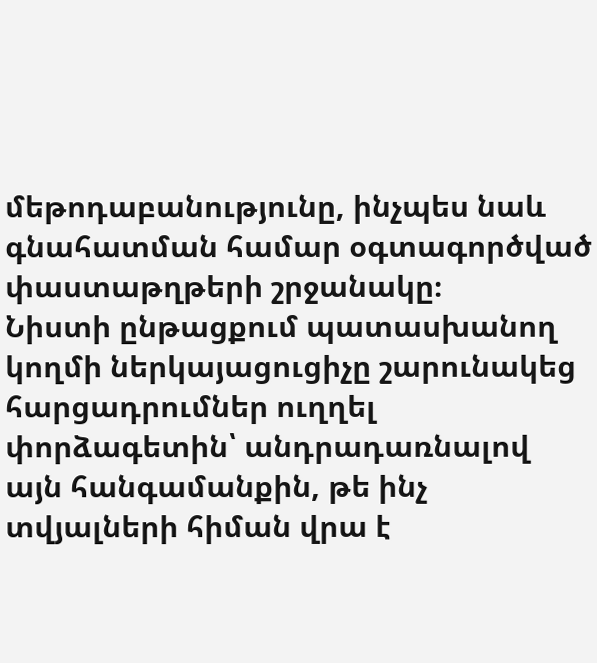մեթոդաբանությունը, ինչպես նաև գնահատման համար օգտագործված փաստաթղթերի շրջանակը։
Նիստի ընթացքում պատասխանող կողմի ներկայացուցիչը շարունակեց հարցադրումներ ուղղել փորձագետին՝ անդրադառնալով այն հանգամանքին, թե ինչ տվյալների հիման վրա է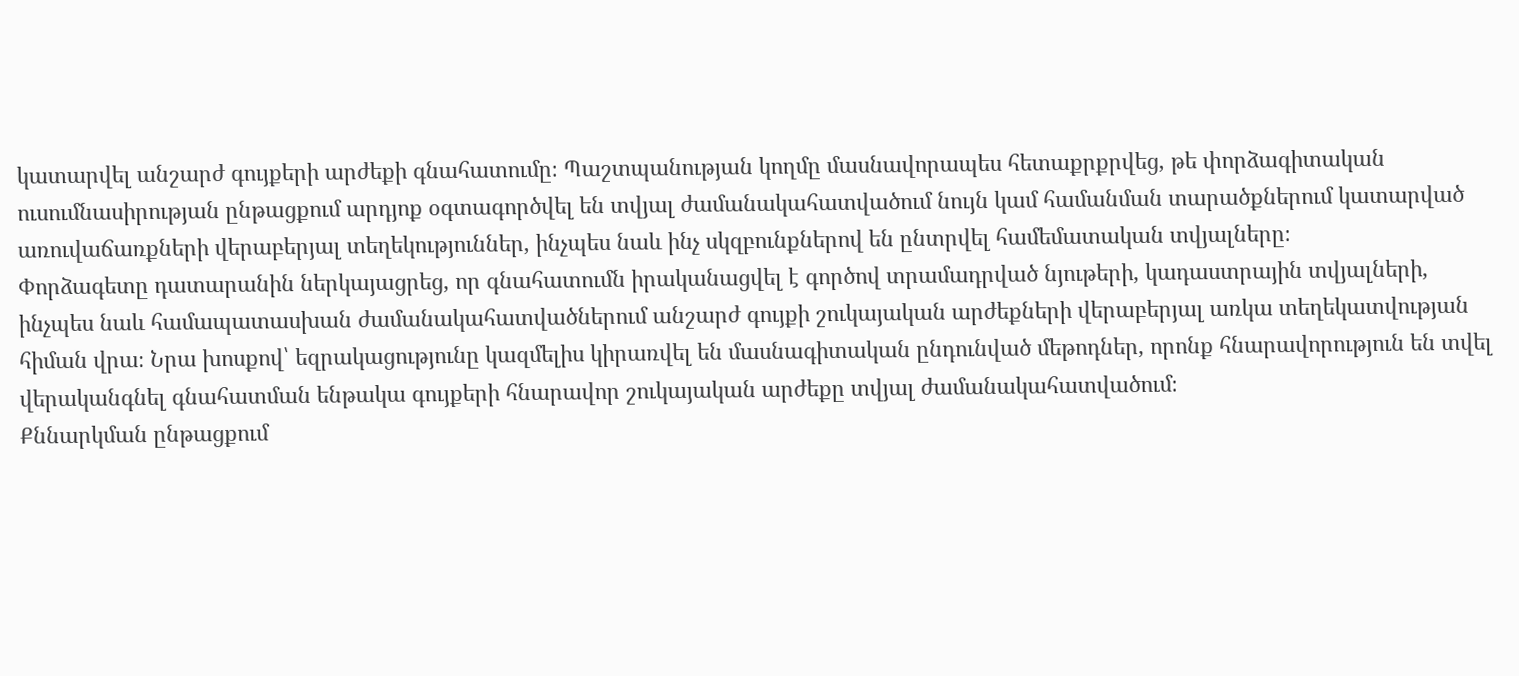կատարվել անշարժ գույքերի արժեքի գնահատումը։ Պաշտպանության կողմը մասնավորապես հետաքրքրվեց, թե փորձագիտական ուսումնասիրության ընթացքում արդյոք օգտագործվել են տվյալ ժամանակահատվածում նույն կամ համանման տարածքներում կատարված առուվաճառքների վերաբերյալ տեղեկություններ, ինչպես նաև ինչ սկզբունքներով են ընտրվել համեմատական տվյալները։
Փորձագետը դատարանին ներկայացրեց, որ գնահատումն իրականացվել է գործով տրամադրված նյութերի, կադաստրային տվյալների, ինչպես նաև համապատասխան ժամանակահատվածներում անշարժ գույքի շուկայական արժեքների վերաբերյալ առկա տեղեկատվության հիման վրա։ Նրա խոսքով՝ եզրակացությունը կազմելիս կիրառվել են մասնագիտական ընդունված մեթոդներ, որոնք հնարավորություն են տվել վերականգնել գնահատման ենթակա գույքերի հնարավոր շուկայական արժեքը տվյալ ժամանակահատվածում։
Քննարկման ընթացքում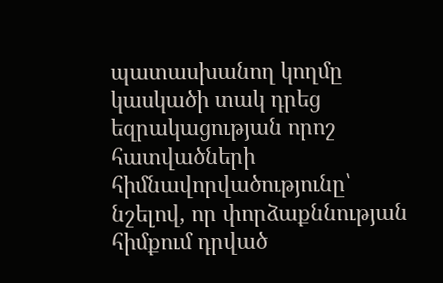պատասխանող կողմը կասկածի տակ դրեց եզրակացության որոշ հատվածների հիմնավորվածությունը՝ նշելով, որ փորձաքննության հիմքում դրված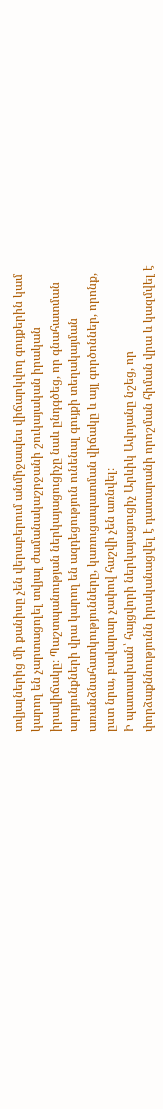տվյալներից մի քանիսը չեն վերաբերում անմիջապես վիճարկվող գույքերին կամ կարող են չարտացոլել տվյալ ժամանակաշրջանի շուկայական իրական իրավիճակը։ Պաշտպանության ներկայացուցիչը նաև ընդգծեց, որ գնահատման արդյունքների վրա կարող են ազդեցություն ունենալ գույքի տեղակայման առանձնահատկությունները, կառուցապատման վիճակը և այլ գործոններ, որոնք, ըստ նրա, բավարար չափով հաշվի չեն առնվել։
Ի պատասխան՝ հայցվորի ներկայացուցիչ Արևիկ Ավոյանը նշեց, որ փորձաքննությունն իրականացվել է դատարանի որոշման հիման վրա և կազմվել է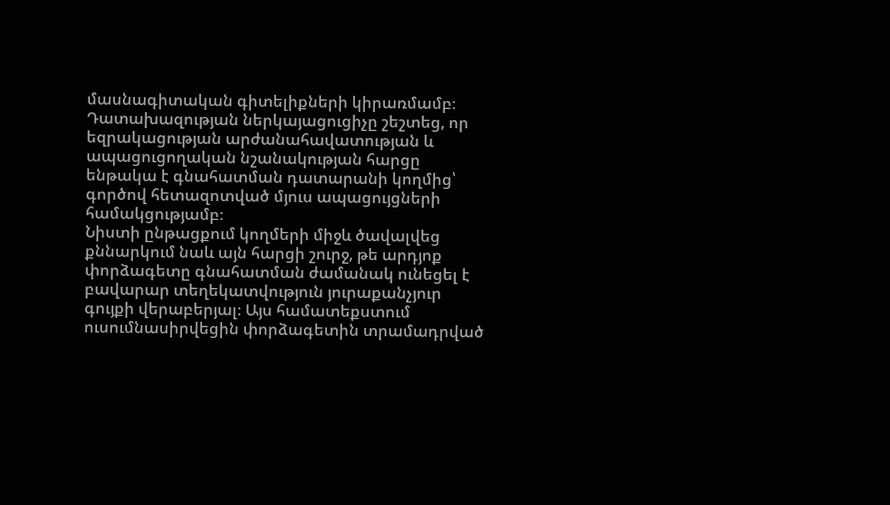մասնագիտական գիտելիքների կիրառմամբ։ Դատախազության ներկայացուցիչը շեշտեց, որ եզրակացության արժանահավատության և ապացուցողական նշանակության հարցը ենթակա է գնահատման դատարանի կողմից՝ գործով հետազոտված մյուս ապացույցների համակցությամբ։
Նիստի ընթացքում կողմերի միջև ծավալվեց քննարկում նաև այն հարցի շուրջ, թե արդյոք փորձագետը գնահատման ժամանակ ունեցել է բավարար տեղեկատվություն յուրաքանչյուր գույքի վերաբերյալ։ Այս համատեքստում ուսումնասիրվեցին փորձագետին տրամադրված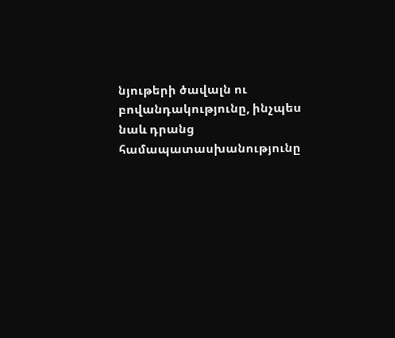նյութերի ծավալն ու բովանդակությունը, ինչպես նաև դրանց համապատասխանությունը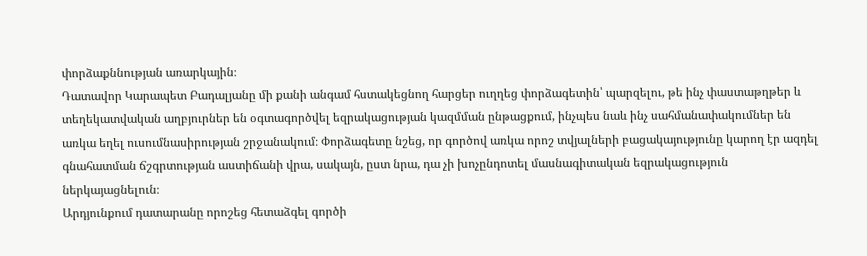փորձաքննության առարկային։
Դատավոր Կարապետ Բադալյանը մի քանի անգամ հստակեցնող հարցեր ուղղեց փորձագետին՝ պարզելու, թե ինչ փաստաթղթեր և տեղեկատվական աղբյուրներ են օգտագործվել եզրակացության կազմման ընթացքում, ինչպես նաև ինչ սահմանափակումներ են առկա եղել ուսումնասիրության շրջանակում։ Փորձագետը նշեց, որ գործով առկա որոշ տվյալների բացակայությունը կարող էր ազդել գնահատման ճշգրտության աստիճանի վրա, սակայն, ըստ նրա, դա չի խոչընդոտել մասնագիտական եզրակացություն ներկայացնելուն։
Արդյունքում դատարանը որոշեց հետաձգել գործի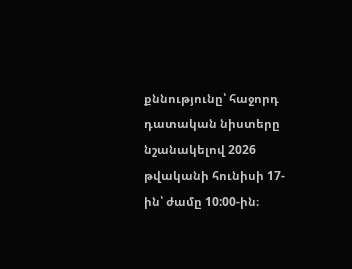քննությունը՝ հաջորդ դատական նիստերը նշանակելով 2026 թվականի հունիսի 17-ին՝ ժամը 10:00-ին։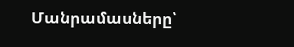Մանրամասները՝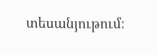տեսանյութում։